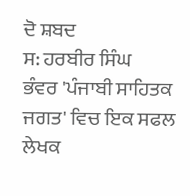ਦੋ ਸ਼ਬਦ
ਸ: ਹਰਬੀਰ ਸਿੰਘ
ਭੰਵਰ 'ਪੰਜਾਬੀ ਸਾਹਿਤਕ ਜਗਤ' ਵਿਚ ਇਕ ਸਫਲ ਲੇਖਕ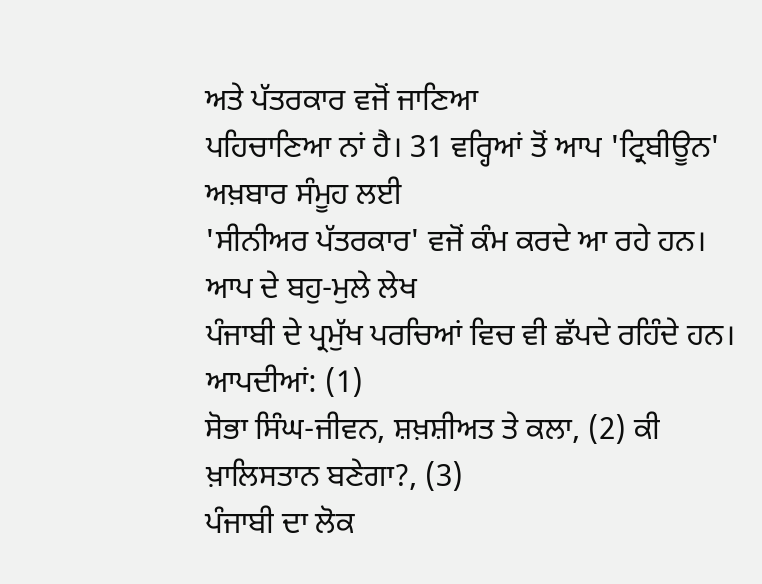ਅਤੇ ਪੱਤਰਕਾਰ ਵਜੋਂ ਜਾਣਿਆ
ਪਹਿਚਾਣਿਆ ਨਾਂ ਹੈ। 31 ਵਰ੍ਹਿਆਂ ਤੋਂ ਆਪ 'ਟ੍ਰਿਬੀਊਨ' ਅਖ਼ਬਾਰ ਸੰਮੂਹ ਲਈ
'ਸੀਨੀਅਰ ਪੱਤਰਕਾਰ' ਵਜੋਂ ਕੰਮ ਕਰਦੇ ਆ ਰਹੇ ਹਨ। ਆਪ ਦੇ ਬਹੁ-ਮੁਲੇ ਲੇਖ
ਪੰਜਾਬੀ ਦੇ ਪ੍ਰਮੁੱਖ ਪਰਚਿਆਂ ਵਿਚ ਵੀ ਛੱਪਦੇ ਰਹਿੰਦੇ ਹਨ। ਆਪਦੀਆਂ: (1)
ਸੋਭਾ ਸਿੰਘ-ਜੀਵਨ, ਸ਼ਖ਼ਸ਼ੀਅਤ ਤੇ ਕਲਾ, (2) ਕੀ ਖ਼ਾਲਿਸਤਾਨ ਬਣੇਗਾ?, (3)
ਪੰਜਾਬੀ ਦਾ ਲੋਕ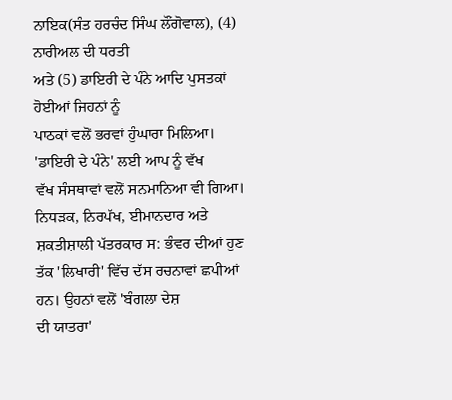ਨਾਇਕ(ਸੰਤ ਹਰਚੰਦ ਸਿੰਘ ਲੌਂਗੋਵਾਲ), (4) ਨਾਰੀਅਲ ਦੀ ਧਰਤੀ
ਅਤੇ (5) ਡਾਇਰੀ ਦੇ ਪੰਨੇ ਆਦਿ ਪੁਸਤਕਾਂ ਹੋਈਆਂ ਜਿਹਨਾਂ ਨੂੰ
ਪਾਠਕਾਂ ਵਲੋਂ ਭਰਵਾਂ ਹੁੰਘਾਰਾ ਮਿਲਿਆ। 'ਡਾਇਰੀ ਦੇ ਪੰਨੇ' ਲਈ ਆਪ ਨੂੰ ਵੱਖ
ਵੱਖ ਸੰਸਥਾਵਾਂ ਵਲੋਂ ਸਨਮਾਨਿਆ ਵੀ ਗਿਆ।
ਨਿਧੜਕ, ਨਿਰਪੱਖ, ਈਮਾਨਦਾਰ ਅਤੇ ਸ਼ਕਤੀਸ਼ਾਲੀ ਪੱਤਰਕਾਰ ਸ: ਭੰਵਰ ਦੀਆਂ ਹੁਣ
ਤੱਕ 'ਲਿਖਾਰੀ' ਵਿੱਚ ਦੱਸ ਰਚਨਾਵਾਂ ਛਪੀਆਂ ਹਨ। ਉਹਨਾਂ ਵਲੋਂ 'ਬੰਗਲਾ ਦੇਸ਼
ਦੀ ਯਾਤਰਾ'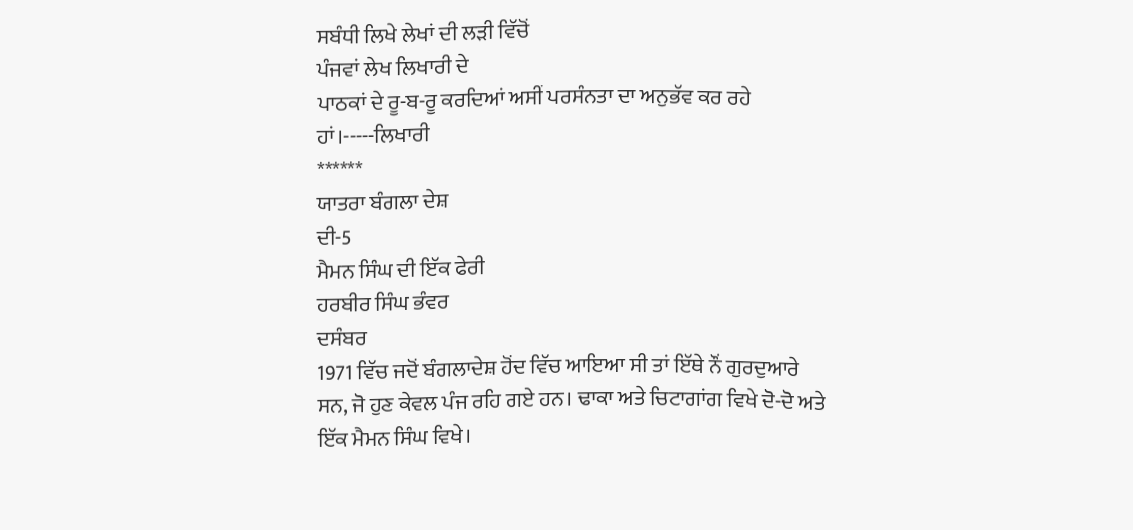ਸਬੰਧੀ ਲਿਖੇ ਲੇਖਾਂ ਦੀ ਲੜੀ ਵਿੱਚੋਂ
ਪੰਜਵਾਂ ਲੇਖ ਲਿਖਾਰੀ ਦੇ
ਪਾਠਕਾਂ ਦੇ ਰੂ-ਬ-ਰੂ ਕਰਦਿਆਂ ਅਸੀਂ ਪਰਸੰਨਤਾ ਦਾ ਅਨੁਭੱਵ ਕਰ ਰਹੇ
ਹਾਂ।-----ਲਿਖਾਰੀ
******
ਯਾਤਰਾ ਬੰਗਲਾ ਦੇਸ਼
ਦੀ-5
ਮੈਮਨ ਸਿੰਘ ਦੀ ਇੱਕ ਫੇਰੀ
ਹਰਬੀਰ ਸਿੰਘ ਭੰਵਰ
ਦਸੰਬਰ
1971 ਵਿੱਚ ਜਦੋਂ ਬੰਗਲਾਦੇਸ਼ ਹੋਂਦ ਵਿੱਚ ਆਇਆ ਸੀ ਤਾਂ ਇੱਥੇ ਨੌਂ ਗੁਰਦੁਆਰੇ
ਸਨ, ਜੋ ਹੁਣ ਕੇਵਲ ਪੰਜ ਰਹਿ ਗਏ ਹਨ। ਢਾਕਾ ਅਤੇ ਚਿਟਾਗਾਂਗ ਵਿਖੇ ਦੋ-ਦੋ ਅਤੇ
ਇੱਕ ਮੈਮਨ ਸਿੰਘ ਵਿਖੇ।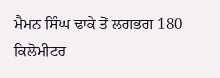ਮੈਮਨ ਸਿੰਘ ਢਾਕੇ ਤੋਂ ਲਗਭਗ 180 ਕਿਲੋਮੀਟਰ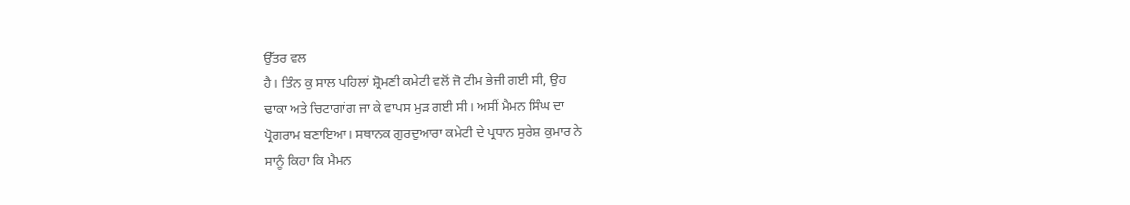ਉੱਤਰ ਵਲ
ਹੈ। ਤਿੰਨ ਕੁ ਸਾਲ ਪਹਿਲਾਂ ਸ਼੍ਰੋਮਣੀ ਕਮੇਟੀ ਵਲੋਂ ਜੋ ਟੀਮ ਭੇਜੀ ਗਈ ਸੀ, ਉਹ
ਢਾਕਾ ਅਤੇ ਚਿਟਾਗਾਂਗ ਜਾ ਕੇ ਵਾਪਸ ਮੁੜ ਗਈ ਸੀ। ਅਸੀਂ ਮੈਮਨ ਸਿੰਘ ਦਾ
ਪ੍ਰੋਗਰਾਮ ਬਣਾਇਆ। ਸਥਾਨਕ ਗੁਰਦੁਆਰਾ ਕਮੇਟੀ ਦੇ ਪ੍ਰਧਾਨ ਸੁਰੇਸ਼ ਕੁਮਾਰ ਨੇ
ਸਾਨੂੰ ਕਿਹਾ ਕਿ ਮੈਮਨ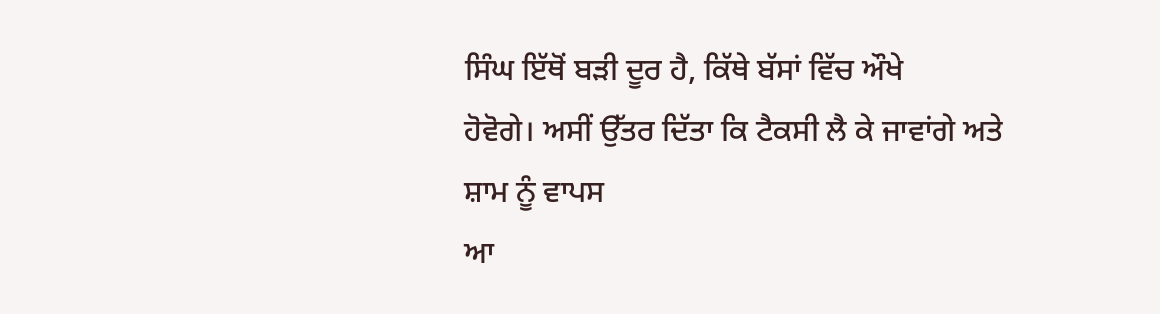ਸਿੰਘ ਇੱਥੋਂ ਬੜੀ ਦੂਰ ਹੈ, ਕਿੱਥੇ ਬੱਸਾਂ ਵਿੱਚ ਔਖੇ
ਹੋਵੋਗੇ। ਅਸੀਂ ਉੱਤਰ ਦਿੱਤਾ ਕਿ ਟੈਕਸੀ ਲੈ ਕੇ ਜਾਵਾਂਗੇ ਅਤੇ ਸ਼ਾਮ ਨੂੰ ਵਾਪਸ
ਆ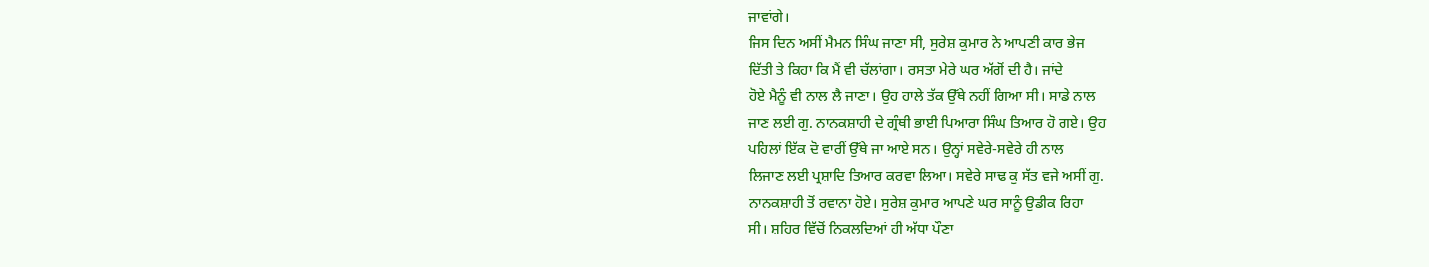ਜਾਵਾਂਗੇ।
ਜਿਸ ਦਿਨ ਅਸੀਂ ਮੈਮਨ ਸਿੰਘ ਜਾਣਾ ਸੀ, ਸੁਰੇਸ਼ ਕੁਮਾਰ ਨੇ ਆਪਣੀ ਕਾਰ ਭੇਜ
ਦਿੱਤੀ ਤੇ ਕਿਹਾ ਕਿ ਮੈਂ ਵੀ ਚੱਲਾਂਗਾ। ਰਸਤਾ ਮੇਰੇ ਘਰ ਅੱਗੋਂ ਦੀ ਹੈ। ਜਾਂਦੇ
ਹੋਏ ਮੈਨੂੰ ਵੀ ਨਾਲ ਲੈ ਜਾਣਾ। ਉਹ ਹਾਲੇ ਤੱਕ ਉੱਥੇ ਨਹੀਂ ਗਿਆ ਸੀ। ਸਾਡੇ ਨਾਲ
ਜਾਣ ਲਈ ਗੁ. ਨਾਨਕਸ਼ਾਹੀ ਦੇ ਗ੍ਰੰਥੀ ਭਾਈ ਪਿਆਰਾ ਸਿੰਘ ਤਿਆਰ ਹੋ ਗਏ। ਉਹ
ਪਹਿਲਾਂ ਇੱਕ ਦੋ ਵਾਰੀਂ ਉੱਥੇ ਜਾ ਆਏ ਸਨ। ਉਨ੍ਹਾਂ ਸਵੇਰੇ-ਸਵੇਰੇ ਹੀ ਨਾਲ
ਲਿਜਾਣ ਲਈ ਪ੍ਰਸ਼ਾਦਿ ਤਿਆਰ ਕਰਵਾ ਲਿਆ। ਸਵੇਰੇ ਸਾਢ ਕੁ ਸੱਤ ਵਜੇ ਅਸੀਂ ਗੁ.
ਨਾਨਕਸ਼ਾਹੀ ਤੋਂ ਰਵਾਨਾ ਹੋਏ। ਸੁਰੇਸ਼ ਕੁਮਾਰ ਆਪਣੇ ਘਰ ਸਾਨੂੰ ਉਡੀਕ ਰਿਹਾ
ਸੀ। ਸ਼ਹਿਰ ਵਿੱਚੋਂ ਨਿਕਲਦਿਆਂ ਹੀ ਅੱਧਾ ਪੌਣਾ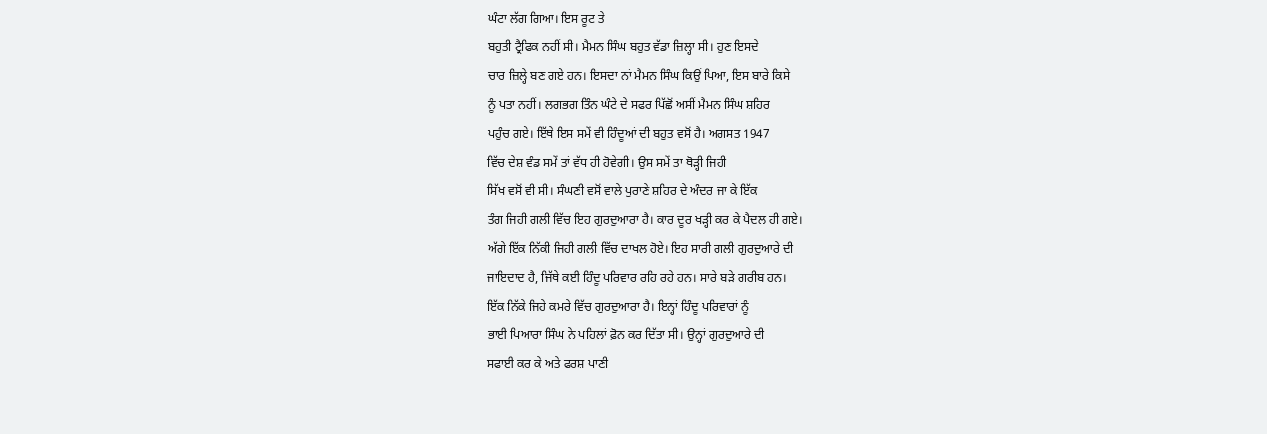ਘੰਟਾ ਲੱਗ ਗਿਆ। ਇਸ ਰੂਟ ਤੇ
ਬਹੁਤੀ ਟ੍ਰੈਫਿਕ ਨਹੀਂ ਸੀ। ਮੈਮਨ ਸਿੰਘ ਬਹੁਤ ਵੱਡਾ ਜ਼ਿਲ੍ਹਾ ਸੀ। ਹੁਣ ਇਸਦੇ
ਚਾਰ ਜ਼ਿਲ੍ਹੇ ਬਣ ਗਏ ਹਨ। ਇਸਦਾ ਨਾਂ ਮੈਮਨ ਸਿੰਘ ਕਿਉਂ ਪਿਆ, ਇਸ ਬਾਰੇ ਕਿਸੇ
ਨੂੰ ਪਤਾ ਨਹੀਂ। ਲਗਭਗ ਤਿੰਨ ਘੰਟੇ ਦੇ ਸਫਰ ਪਿੱਛੋਂ ਅਸੀਂ ਮੈਮਨ ਸਿੰਘ ਸ਼ਹਿਰ
ਪਹੁੰਚ ਗਏ। ਇੱਥੇ ਇਸ ਸਮੇਂ ਵੀ ਹਿੰਦੂਆਂ ਦੀ ਬਹੁਤ ਵਸੋਂ ਹੈ। ਅਗਸਤ 1947
ਵਿੱਚ ਦੇਸ਼ ਵੰਡ ਸਮੇਂ ਤਾਂ ਵੱਧ ਹੀ ਹੋਵੇਗੀ। ਉਸ ਸਮੇਂ ਤਾ ਥੋੜ੍ਹੀ ਜਿਹੀ
ਸਿੱਖ ਵਸੋਂ ਵੀ ਸੀ। ਸੰਘਣੀ ਵਸੋਂ ਵਾਲੇ ਪੁਰਾਣੇ ਸ਼ਹਿਰ ਦੇ ਅੰਦਰ ਜਾ ਕੇ ਇੱਕ
ਤੰਗ ਜਿਹੀ ਗਲੀ ਵਿੱਚ ਇਹ ਗੁਰਦੁਆਰਾ ਹੈ। ਕਾਰ ਦੂਰ ਖੜ੍ਹੀ ਕਰ ਕੇ ਪੈਦਲ ਹੀ ਗਏ।
ਅੱਗੇ ਇੱਕ ਨਿੱਕੀ ਜਿਹੀ ਗਲੀ ਵਿੱਚ ਦਾਖਲ ਹੋਏ। ਇਹ ਸਾਰੀ ਗਲੀ ਗੁਰਦੁਆਰੇ ਦੀ
ਜਾਇਦਾਦ ਹੈ, ਜਿੱਥੇ ਕਈ ਹਿੰਦੂ ਪਰਿਵਾਰ ਰਹਿ ਰਹੇ ਹਨ। ਸਾਰੇ ਬੜੇ ਗਰੀਬ ਹਨ।
ਇੱਕ ਨਿੱਕੇ ਜਿਹੇ ਕਮਰੇ ਵਿੱਚ ਗੁਰਦੁਆਰਾ ਹੈ। ਇਨ੍ਹਾਂ ਹਿੰਦੂ ਪਰਿਵਾਰਾਂ ਨੂੰ
ਭਾਈ ਪਿਆਰਾ ਸਿੰਘ ਨੇ ਪਹਿਲਾਂ ਫ਼ੋਨ ਕਰ ਦਿੱਤਾ ਸੀ। ਉਨ੍ਹਾਂ ਗੁਰਦੁਆਰੇ ਦੀ
ਸਫਾਈ ਕਰ ਕੇ ਅਤੇ ਫਰਸ਼ ਪਾਣੀ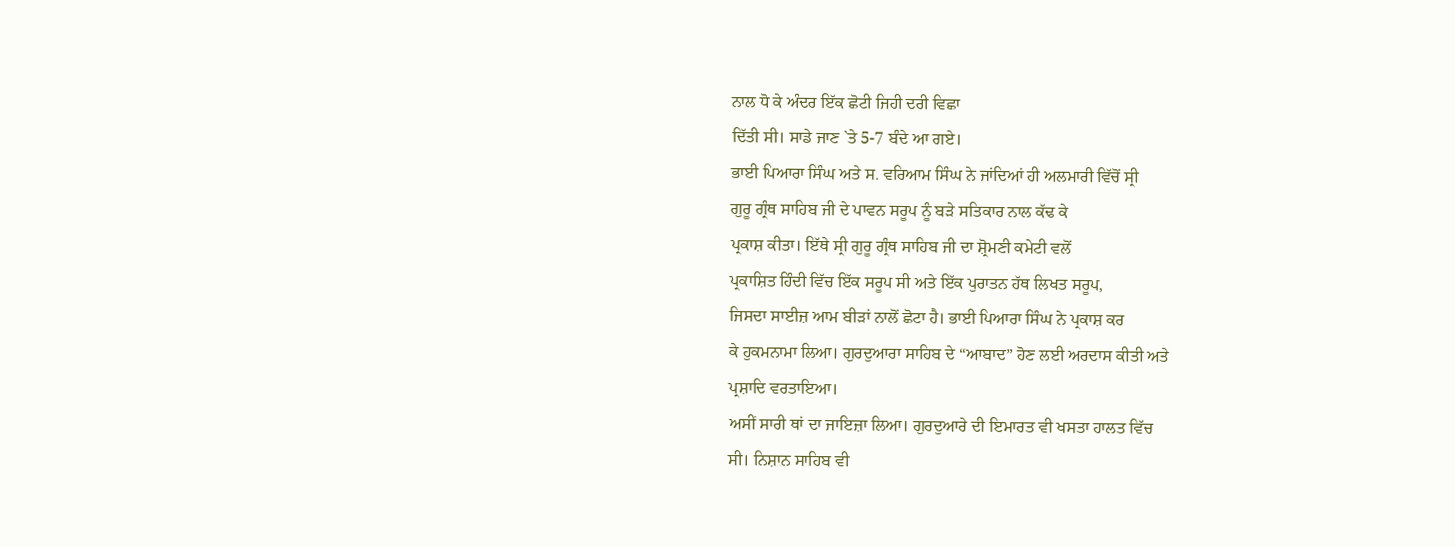ਨਾਲ ਧੋ ਕੇ ਅੰਦਰ ਇੱਕ ਛੋਟੀ ਜਿਹੀ ਦਰੀ ਵਿਛਾ
ਦਿੱਤੀ ਸੀ। ਸਾਡੇ ਜਾਣ `ਤੇ 5-7 ਬੰਦੇ ਆ ਗਏ।
ਭਾਈ ਪਿਆਰਾ ਸਿੰਘ ਅਤੇ ਸ. ਵਰਿਆਮ ਸਿੰਘ ਨੇ ਜਾਂਦਿਆਂ ਹੀ ਅਲਮਾਰੀ ਵਿੱਚੋਂ ਸ੍ਰੀ
ਗੁਰੂ ਗ੍ਰੰਥ ਸਾਹਿਬ ਜੀ ਦੇ ਪਾਵਨ ਸਰੂਪ ਨੂੰ ਬੜੇ ਸਤਿਕਾਰ ਨਾਲ ਕੱਢ ਕੇ
ਪ੍ਰਕਾਸ਼ ਕੀਤਾ। ਇੱਥੇ ਸ੍ਰੀ ਗੁਰੂ ਗ੍ਰੰਥ ਸਾਹਿਬ ਜੀ ਦਾ ਸ਼੍ਰੋਮਣੀ ਕਮੇਟੀ ਵਲੋਂ
ਪ੍ਰਕਾਸ਼ਿਤ ਹਿੰਦੀ ਵਿੱਚ ਇੱਕ ਸਰੂਪ ਸੀ ਅਤੇ ਇੱਕ ਪੁਰਾਤਨ ਹੱਥ ਲਿਖਤ ਸਰੂਪ,
ਜਿਸਦਾ ਸਾਈਜ਼ ਆਮ ਬੀੜਾਂ ਨਾਲੋਂ ਛੋਟਾ ਹੈ। ਭਾਈ ਪਿਆਰਾ ਸਿੰਘ ਨੇ ਪ੍ਰਕਾਸ਼ ਕਰ
ਕੇ ਹੁਕਮਨਾਮਾ ਲਿਆ। ਗੁਰਦੁਆਰਾ ਸਾਹਿਬ ਦੇ “ਆਬਾਦ” ਹੋਣ ਲਈ ਅਰਦਾਸ ਕੀਤੀ ਅਤੇ
ਪ੍ਰਸ਼ਾਦਿ ਵਰਤਾਇਆ।
ਅਸੀਂ ਸਾਰੀ ਥਾਂ ਦਾ ਜਾਇਜ਼ਾ ਲਿਆ। ਗੁਰਦੁਆਰੇ ਦੀ ਇਮਾਰਤ ਵੀ ਖਸਤਾ ਹਾਲਤ ਵਿੱਚ
ਸੀ। ਨਿਸ਼ਾਨ ਸਾਹਿਬ ਵੀ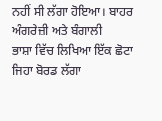ਨਹੀਂ ਸੀ ਲੱਗਾ ਹੋਇਆ। ਬਾਹਰ ਅੰਗਰੇਜ਼ੀ ਅਤੇ ਬੰਗਾਲੀ
ਭਾਸ਼ਾ ਵਿੱਚ ਲਿਖਿਆ ਇੱਕ ਛੋਟਾ ਜਿਹਾ ਬੋਰਡ ਲੱਗਾ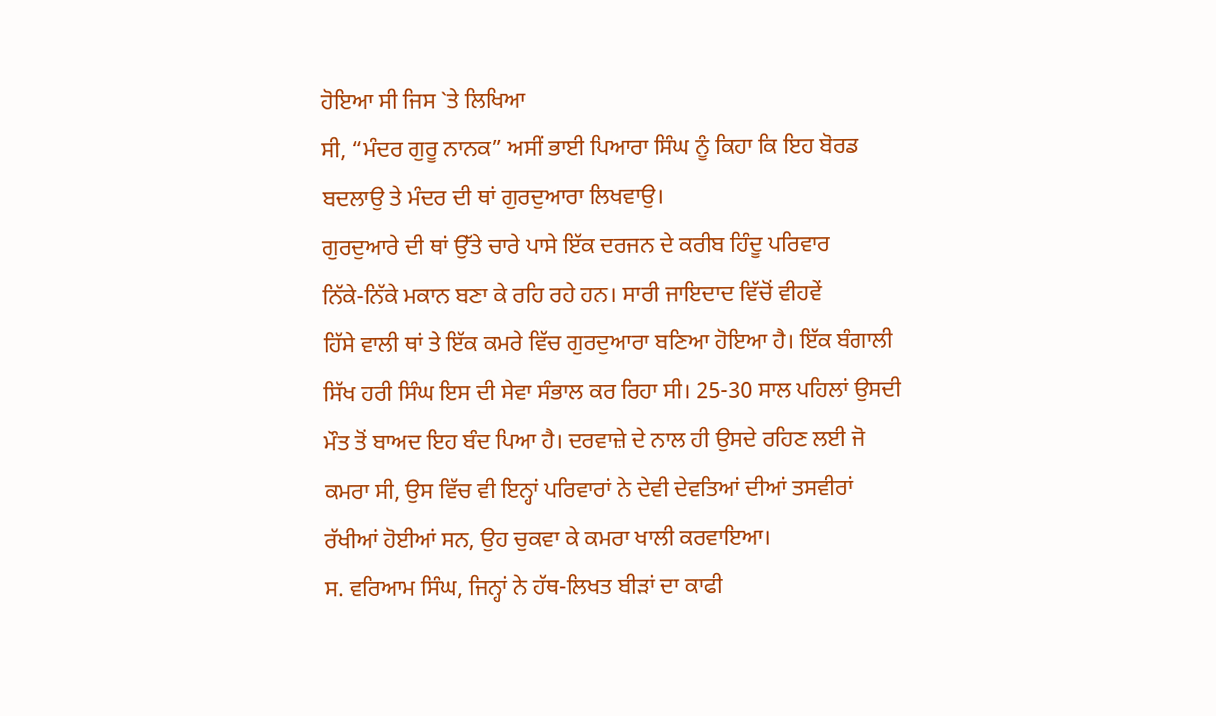ਹੋਇਆ ਸੀ ਜਿਸ `ਤੇ ਲਿਖਿਆ
ਸੀ, “ਮੰਦਰ ਗੁਰੂ ਨਾਨਕ” ਅਸੀਂ ਭਾਈ ਪਿਆਰਾ ਸਿੰਘ ਨੂੰ ਕਿਹਾ ਕਿ ਇਹ ਬੋਰਡ
ਬਦਲਾਉ ਤੇ ਮੰਦਰ ਦੀ ਥਾਂ ਗੁਰਦੁਆਰਾ ਲਿਖਵਾਉ।
ਗੁਰਦੁਆਰੇ ਦੀ ਥਾਂ ਉੱਤੇ ਚਾਰੇ ਪਾਸੇ ਇੱਕ ਦਰਜਨ ਦੇ ਕਰੀਬ ਹਿੰਦੂ ਪਰਿਵਾਰ
ਨਿੱਕੇ-ਨਿੱਕੇ ਮਕਾਨ ਬਣਾ ਕੇ ਰਹਿ ਰਹੇ ਹਨ। ਸਾਰੀ ਜਾਇਦਾਦ ਵਿੱਚੋਂ ਵੀਹਵੇਂ
ਹਿੱਸੇ ਵਾਲੀ ਥਾਂ ਤੇ ਇੱਕ ਕਮਰੇ ਵਿੱਚ ਗੁਰਦੁਆਰਾ ਬਣਿਆ ਹੋਇਆ ਹੈ। ਇੱਕ ਬੰਗਾਲੀ
ਸਿੱਖ ਹਰੀ ਸਿੰਘ ਇਸ ਦੀ ਸੇਵਾ ਸੰਭਾਲ ਕਰ ਰਿਹਾ ਸੀ। 25-30 ਸਾਲ ਪਹਿਲਾਂ ਉਸਦੀ
ਮੌਤ ਤੋਂ ਬਾਅਦ ਇਹ ਬੰਦ ਪਿਆ ਹੈ। ਦਰਵਾਜ਼ੇ ਦੇ ਨਾਲ ਹੀ ਉਸਦੇ ਰਹਿਣ ਲਈ ਜੋ
ਕਮਰਾ ਸੀ, ਉਸ ਵਿੱਚ ਵੀ ਇਨ੍ਹਾਂ ਪਰਿਵਾਰਾਂ ਨੇ ਦੇਵੀ ਦੇਵਤਿਆਂ ਦੀਆਂ ਤਸਵੀਰਾਂ
ਰੱਖੀਆਂ ਹੋਈਆਂ ਸਨ, ਉਹ ਚੁਕਵਾ ਕੇ ਕਮਰਾ ਖਾਲੀ ਕਰਵਾਇਆ।
ਸ. ਵਰਿਆਮ ਸਿੰਘ, ਜਿਨ੍ਹਾਂ ਨੇ ਹੱਥ-ਲਿਖਤ ਬੀੜਾਂ ਦਾ ਕਾਫੀ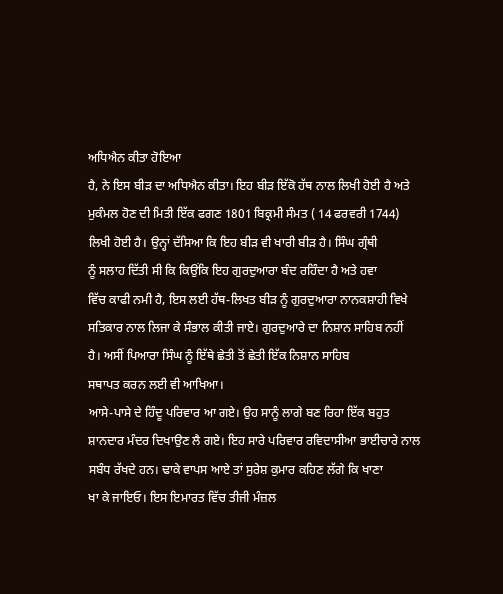ਅਧਿਐਨ ਕੀਤਾ ਹੋਇਆ
ਹੈ, ਨੇ ਇਸ ਬੀੜ ਦਾ ਅਧਿਐਨ ਕੀਤਾ। ਇਹ ਬੀੜ ਇੱਕੋ ਹੱਥ ਨਾਲ ਲਿਖੀ ਹੋਈ ਹੈ ਅਤੇ
ਮੁਕੰਮਲ ਹੋਣ ਦੀ ਮਿਤੀ ਇੱਕ ਫਗਣ 1801 ਬਿਕ੍ਰਮੀ ਸੰਮਤ ( 14 ਫਰਵਰੀ 1744)
ਲਿਖੀ ਹੋਈ ਹੈ। ਉਨ੍ਹਾਂ ਦੱਸਿਆ ਕਿ ਇਹ ਬੀੜ ਵੀ ਖਾਰੀ ਬੀੜ ਹੈ। ਸਿੰਘ ਗ੍ਰੰਥੀ
ਨੂੰ ਸਲਾਹ ਦਿੱਤੀ ਸੀ ਕਿ ਕਿਉਂਕਿ ਇਹ ਗੁਰਦੁਆਰਾ ਬੰਦ ਰਹਿੰਦਾ ਹੈ ਅਤੇ ਹਵਾ
ਵਿੱਚ ਕਾਫੀ ਨਮੀ ਹੈ, ਇਸ ਲਈ ਹੱਥ-ਲਿਖਤ ਬੀੜ ਨੂੰ ਗੁਰਦੁਆਰਾ ਨਾਨਕਸ਼ਾਹੀ ਵਿਖੇ
ਸਤਿਕਾਰ ਨਾਲ ਲਿਜਾ ਕੇ ਸੰਭਾਲ ਕੀਤੀ ਜਾਏ। ਗੁਰਦੁਆਰੇ ਦਾ ਨਿਸ਼ਾਨ ਸਾਹਿਬ ਨਹੀਂ
ਹੈ। ਅਸੀਂ ਪਿਆਰਾ ਸਿੰਘ ਨੂੰ ਇੱਥੇ ਛੇਤੀ ਤੋਂ ਛੇਤੀ ਇੱਕ ਨਿਸ਼ਾਨ ਸਾਹਿਬ
ਸਥਾਪਤ ਕਰਨ ਲਈ ਵੀ ਆਖਿਆ।
ਆਸੇ-ਪਾਸੇ ਦੇ ਹਿੰਦੂ ਪਰਿਵਾਰ ਆ ਗਏ। ਉਹ ਸਾਨੂੰ ਲਾਗੇ ਬਣ ਰਿਹਾ ਇੱਕ ਬਹੁਤ
ਸ਼ਾਨਦਾਰ ਮੰਦਰ ਦਿਖਾਉਣ ਲੈ ਗਏ। ਇਹ ਸਾਰੇ ਪਰਿਵਾਰ ਰਵਿਦਾਸੀਆ ਭਾਈਚਾਰੇ ਨਾਲ
ਸਬੰਧ ਰੱਖਦੇ ਹਨ। ਢਾਕੇ ਵਾਪਸ ਆਏ ਤਾਂ ਸੁਰੇਸ਼ ਕੁਮਾਰ ਕਹਿਣ ਲੱਗੇ ਕਿ ਖਾਣਾ
ਖਾ ਕੇ ਜਾਇਓ। ਇਸ ਇਮਾਰਤ ਵਿੱਚ ਤੀਜੀ ਮੰਜ਼ਲ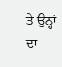ਤੇ ਉਨ੍ਹਾਂ ਦਾ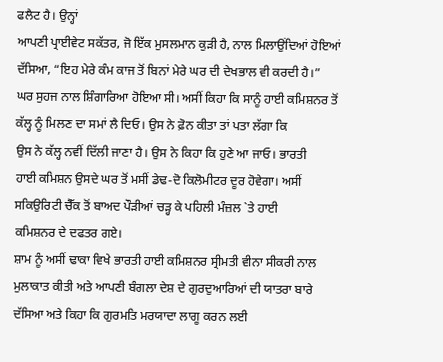ਫਲੈਟ ਹੈ। ਉਨ੍ਹਾਂ
ਆਪਣੀ ਪ੍ਰਾਈਵੇਟ ਸਕੱਤਰ, ਜੋ ਇੱਕ ਮੁਸਲਮਾਨ ਕੁੜੀ ਹੈ, ਨਾਲ ਮਿਲਾਉਂਦਿਆਂ ਹੋਇਆਂ
ਦੱਸਿਆ, “ਇਹ ਮੇਰੇ ਕੰਮ ਕਾਜ ਤੋਂ ਬਿਨਾਂ ਮੇਰੇ ਘਰ ਦੀ ਦੇਖਭਾਲ ਵੀ ਕਰਦੀ ਹੈ।”
ਘਰ ਸੁਹਜ ਨਾਲ ਸ਼ਿੰਗਾਰਿਆ ਹੋਇਆ ਸੀ। ਅਸੀਂ ਕਿਹਾ ਕਿ ਸਾਨੂੰ ਹਾਈ ਕਮਿਸ਼ਨਰ ਤੋਂ
ਕੱਲ੍ਹ ਨੂੰ ਮਿਲਣ ਦਾ ਸਮਾਂ ਲੈ ਦਿਓ। ਉਸ ਨੇ ਫ਼ੋਨ ਕੀਤਾ ਤਾਂ ਪਤਾ ਲੱਗਾ ਕਿ
ਉਸ ਨੇ ਕੱਲ੍ਹ ਨਵੀਂ ਦਿੱਲੀ ਜਾਣਾ ਹੈ। ਉਸ ਨੇ ਕਿਹਾ ਕਿ ਹੁਣੇ ਆ ਜਾਓ। ਭਾਰਤੀ
ਹਾਈ ਕਮਿਸ਼ਨ ਉਸਦੇ ਘਰ ਤੋਂ ਮਸੀਂ ਡੇਢ-ਦੋ ਕਿਲੋਮੀਟਰ ਦੂਰ ਹੋਵੇਗਾ। ਅਸੀਂ
ਸਕਿਉਰਿਟੀ ਚੈੱਕ ਤੋਂ ਬਾਅਦ ਪੌੜੀਆਂ ਚੜ੍ਹ ਕੇ ਪਹਿਲੀ ਮੰਜ਼ਲ `ਤੇ ਹਾਈ
ਕਮਿਸ਼ਨਰ ਦੇ ਦਫਤਰ ਗਏ।
ਸ਼ਾਮ ਨੂੰ ਅਸੀਂ ਢਾਕਾ ਵਿਖੇ ਭਾਰਤੀ ਹਾਈ ਕਮਿਸ਼ਨਰ ਸ੍ਰੀਮਤੀ ਵੀਨਾ ਸੀਕਰੀ ਨਾਲ
ਮੁਲਾਕਾਤ ਕੀਤੀ ਅਤੇ ਆਪਣੀ ਬੰਗਲਾ ਦੇਸ਼ ਦੇ ਗੁਰਦੁਆਰਿਆਂ ਦੀ ਯਾਤਰਾ ਬਾਰੇ
ਦੱਸਿਆ ਅਤੇ ਕਿਹਾ ਕਿ ਗੁਰਮਤਿ ਮਰਯਾਦਾ ਲਾਗੂ ਕਰਨ ਲਈ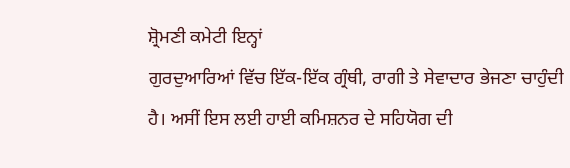ਸ਼੍ਰੋਮਣੀ ਕਮੇਟੀ ਇਨ੍ਹਾਂ
ਗੁਰਦੁਆਰਿਆਂ ਵਿੱਚ ਇੱਕ-ਇੱਕ ਗ੍ਰੰਥੀ, ਰਾਗੀ ਤੇ ਸੇਵਾਦਾਰ ਭੇਜਣਾ ਚਾਹੁੰਦੀ
ਹੈ। ਅਸੀਂ ਇਸ ਲਈ ਹਾਈ ਕਮਿਸ਼ਨਰ ਦੇ ਸਹਿਯੋਗ ਦੀ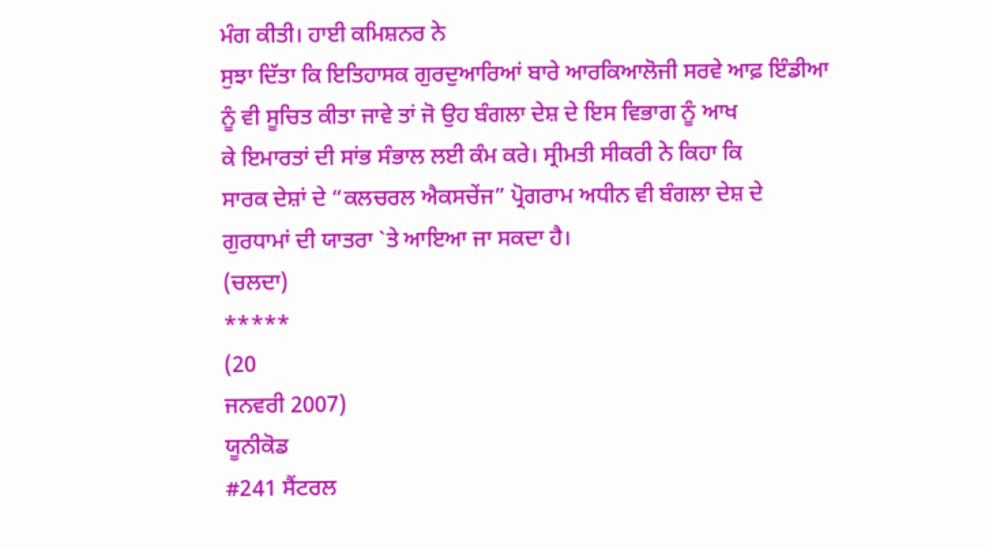ਮੰਗ ਕੀਤੀ। ਹਾਈ ਕਮਿਸ਼ਨਰ ਨੇ
ਸੁਝਾ ਦਿੱਤਾ ਕਿ ਇਤਿਹਾਸਕ ਗੁਰਦੁਆਰਿਆਂ ਬਾਰੇ ਆਰਕਿਆਲੋਜੀ ਸਰਵੇ ਆਫ਼ ਇੰਡੀਆ
ਨੂੰ ਵੀ ਸੂਚਿਤ ਕੀਤਾ ਜਾਵੇ ਤਾਂ ਜੋ ਉਹ ਬੰਗਲਾ ਦੇਸ਼ ਦੇ ਇਸ ਵਿਭਾਗ ਨੂੰ ਆਖ
ਕੇ ਇਮਾਰਤਾਂ ਦੀ ਸਾਂਭ ਸੰਭਾਲ ਲਈ ਕੰਮ ਕਰੇ। ਸ੍ਰੀਮਤੀ ਸੀਕਰੀ ਨੇ ਕਿਹਾ ਕਿ
ਸਾਰਕ ਦੇਸ਼ਾਂ ਦੇ “ਕਲਚਰਲ ਐਕਸਚੇਂਜ” ਪ੍ਰੋਗਰਾਮ ਅਧੀਨ ਵੀ ਬੰਗਲਾ ਦੇਸ਼ ਦੇ
ਗੁਰਧਾਮਾਂ ਦੀ ਯਾਤਰਾ `ਤੇ ਆਇਆ ਜਾ ਸਕਦਾ ਹੈ।
(ਚਲਦਾ)
*****
(20
ਜਨਵਰੀ 2007)
ਯੂਨੀਕੋਡ
#241 ਸੈਂਟਰਲ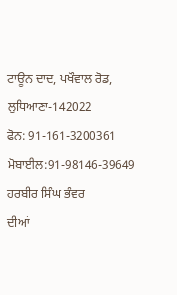ਟਾਊਨ ਦਾਦ, ਪਖੌਵਾਲ ਰੋਡ,
ਲੁਧਿਆਣਾ-142022
ਫੋਨ: 91-161-3200361
ਮੋਬਾਈਲ:91-98146-39649
ਹਰਬੀਰ ਸਿੰਘ ਭੰਵਰ
ਦੀਆਂ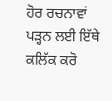ਹੋਰ ਰਚਨਾਵਾਂ ਪੜ੍ਹਨ ਲਈ ਇੱਥੇ ਕਲਿੱਕ ਕਰੋ